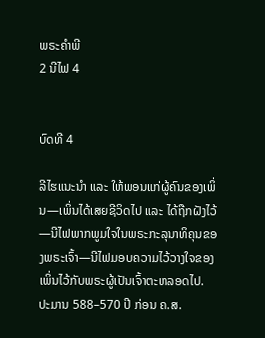ພຣະຄຳພີ
2 ນີໄຟ 4


ບົດທີ 4

ລີໄຮແນະນຳ ແລະ ໃຫ້ພອນແກ່ຜູ້ຄົນຂອງເພິ່ນ—ເພິ່ນໄດ້ເສຍຊີວິດໄປ ແລະ ໄດ້ຖືກຝັງໄວ້—ນີໄຟພາກພູມໃຈໃນພຣະກະລຸນາທິຄຸນຂອງພຣະເຈົ້າ—ນີໄຟມອບຄວາມໄວ້ວາງໃຈຂອງເພິ່ນໄວ້ກັບພຣະຜູ້ເປັນເຈົ້າຕະຫລອດໄປ. ປະມານ 588–570 ປີ ກ່ອນ ຄ.ສ.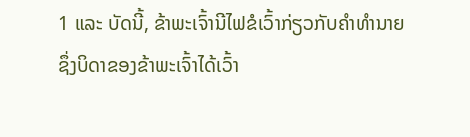1 ແລະ ບັດນີ້, ຂ້າພະເຈົ້ານີໄຟຂໍເວົ້າກ່ຽວກັບຄຳທຳນາຍ ຊຶ່ງບິດາຂອງຂ້າພະເຈົ້າໄດ້ເວົ້າ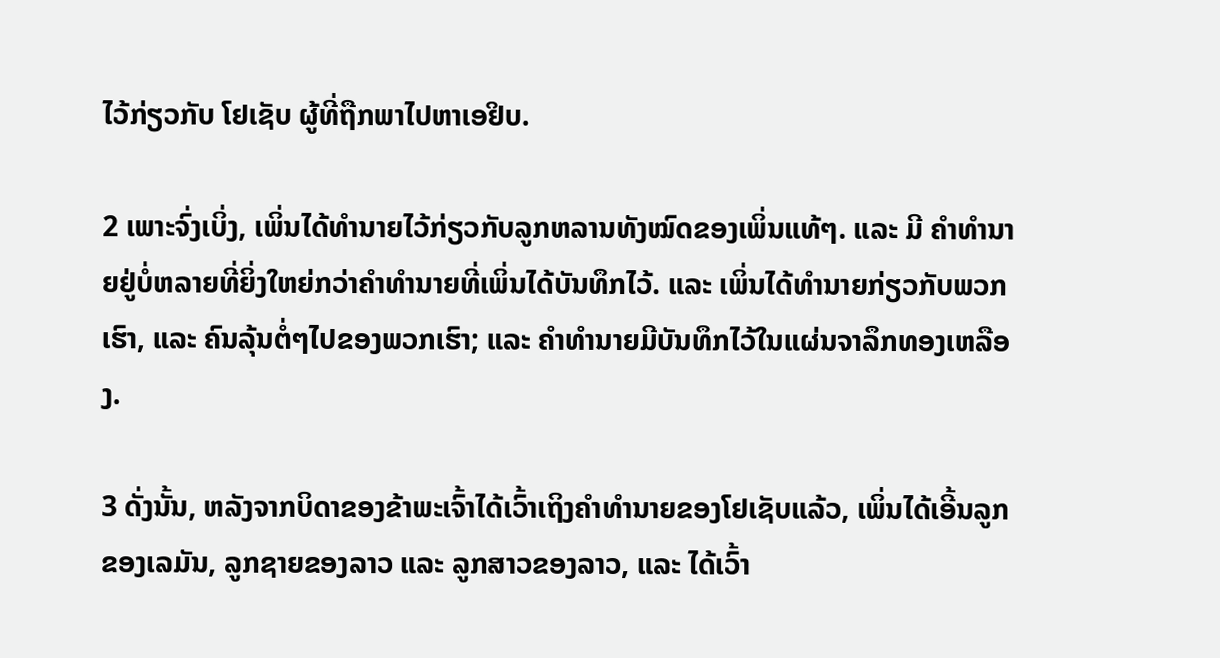ໄວ້ກ່ຽວກັບ ໂຢເຊັບ ຜູ້ທີ່ຖືກພາໄປຫາເອຢິບ.

2 ເພາະຈົ່ງເບິ່ງ, ເພິ່ນໄດ້ທຳນາຍໄວ້ກ່ຽວກັບລູກຫລານທັງໝົດຂອງເພິ່ນແທ້ໆ. ແລະ ມີ ຄຳທຳນາຍຢູ່ບໍ່ຫລາຍທີ່ຍິ່ງໃຫຍ່ກວ່າຄຳທຳນາຍທີ່ເພິ່ນໄດ້ບັນທຶກໄວ້. ແລະ ເພິ່ນໄດ້ທຳນາຍກ່ຽວກັບພວກເຮົາ, ແລະ ຄົນລຸ້ນຕໍ່ໆໄປຂອງພວກເຮົາ; ແລະ ຄຳທຳນາຍມີບັນທຶກໄວ້ໃນແຜ່ນຈາລຶກທອງເຫລືອງ.

3 ດັ່ງນັ້ນ, ຫລັງຈາກບິດາຂອງຂ້າພະເຈົ້າໄດ້ເວົ້າເຖິງຄຳທຳນາຍຂອງໂຢເຊັບແລ້ວ, ເພິ່ນໄດ້ເອີ້ນລູກຂອງເລມັນ, ລູກຊາຍຂອງລາວ ແລະ ລູກສາວຂອງລາວ, ແລະ ໄດ້ເວົ້າ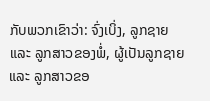ກັບພວກເຂົາວ່າ: ຈົ່ງເບິ່ງ, ລູກຊາຍ ແລະ ລູກສາວຂອງພໍ່, ຜູ້ເປັນລູກຊາຍ ແລະ ລູກສາວຂອ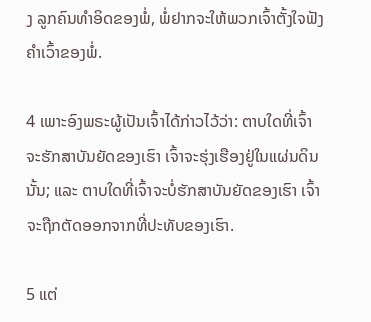ງ ລູກຄົນທຳອິດຂອງພໍ່, ພໍ່ຢາກຈະໃຫ້ພວກເຈົ້າຕັ້ງໃຈຟັງຄຳເວົ້າຂອງພໍ່.

4 ເພາະອົງພຣະຜູ້ເປັນເຈົ້າໄດ້ກ່າວໄວ້ວ່າ: ຕາບໃດທີ່ເຈົ້າຈະຮັກສາບັນຍັດຂອງເຮົາ ເຈົ້າຈະຮຸ່ງເຮືອງຢູ່ໃນແຜ່ນດິນນັ້ນ; ແລະ ຕາບໃດທີ່ເຈົ້າຈະບໍ່ຮັກສາບັນຍັດຂອງເຮົາ ເຈົ້າຈະຖືກຕັດອອກຈາກທີ່ປະທັບຂອງເຮົາ.

5 ແຕ່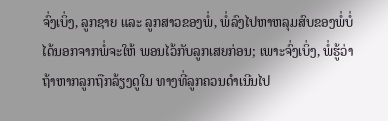ຈົ່ງເບິ່ງ, ລູກຊາຍ ແລະ ລູກສາວຂອງພໍ່, ພໍ່ລົງໄປຫາຫລຸມສົບຂອງພໍ່ບໍ່ໄດ້ນອກຈາກພໍ່ຈະໃຫ້ ພອນໄວ້ກັບລູກເສຍກ່ອນ; ເພາະຈົ່ງເບິ່ງ, ພໍ່ຮູ້ວ່າຖ້າຫາກລູກຖືກລ້ຽງດູໃນ ທາງທີ່ລູກຄວນດຳເນີນໄປ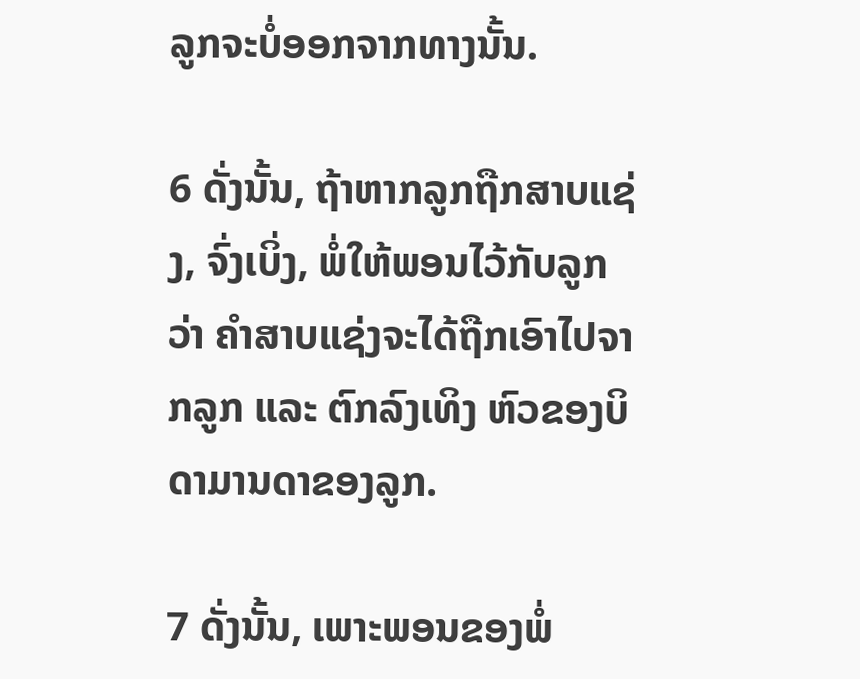ລູກຈະບໍ່ອອກຈາກທາງນັ້ນ.

6 ດັ່ງນັ້ນ, ຖ້າຫາກລູກຖືກສາບແຊ່ງ, ຈົ່ງເບິ່ງ, ພໍ່ໃຫ້ພອນໄວ້ກັບລູກວ່າ ຄຳສາບແຊ່ງຈະໄດ້ຖືກເອົາໄປຈາກລູກ ແລະ ຕົກລົງເທິງ ຫົວຂອງບິດາມານດາຂອງລູກ.

7 ດັ່ງນັ້ນ, ເພາະພອນຂອງພໍ່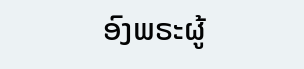ອົງພຣະຜູ້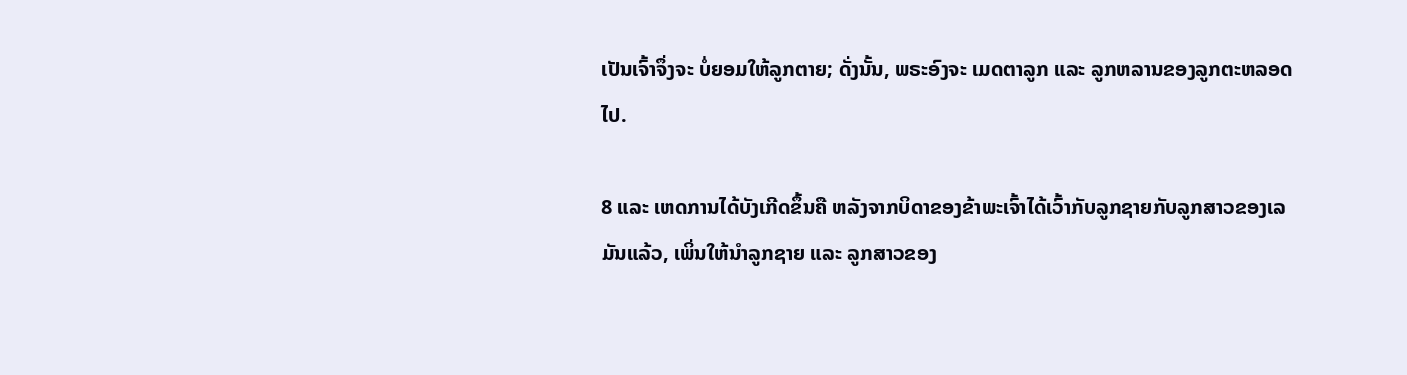ເປັນເຈົ້າຈຶ່ງຈະ ບໍ່ຍອມໃຫ້ລູກຕາຍ; ດັ່ງນັ້ນ, ພຣະອົງຈະ ເມດຕາລູກ ແລະ ລູກຫລານຂອງລູກຕະຫລອດໄປ.

8 ແລະ ເຫດການໄດ້ບັງເກີດຂຶ້ນຄື ຫລັງຈາກບິດາຂອງຂ້າພະເຈົ້າໄດ້ເວົ້າກັບລູກຊາຍກັບລູກສາວຂອງເລມັນແລ້ວ, ເພິ່ນໃຫ້ນຳລູກຊາຍ ແລະ ລູກສາວຂອງ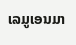ເລມູເອນມາ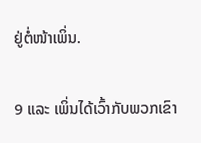ຢູ່ຕໍ່ໜ້າເພິ່ນ.

9 ແລະ ເພິ່ນໄດ້ເວົ້າກັບພວກເຂົາ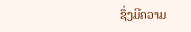ຊຶ່ງມີຄວາມ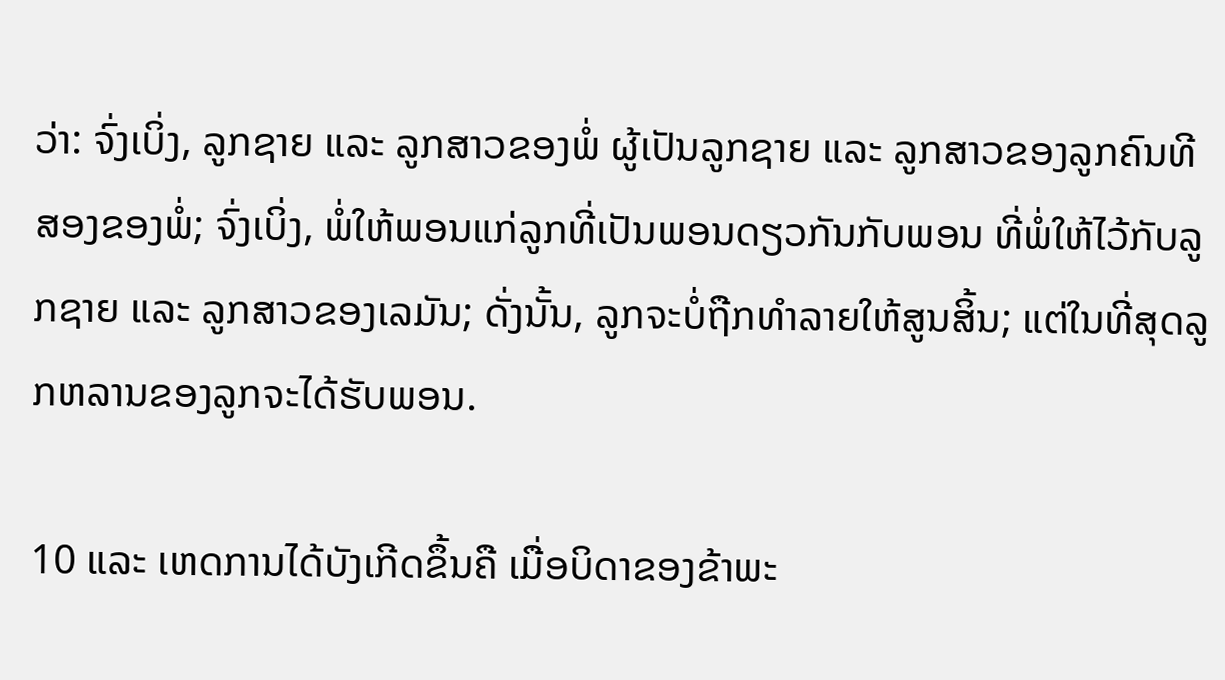ວ່າ: ຈົ່ງເບິ່ງ, ລູກຊາຍ ແລະ ລູກສາວຂອງພໍ່ ຜູ້ເປັນລູກຊາຍ ແລະ ລູກສາວຂອງລູກຄົນທີສອງຂອງພໍ່; ຈົ່ງເບິ່ງ, ພໍ່ໃຫ້ພອນແກ່ລູກທີ່ເປັນພອນດຽວກັນກັບພອນ ທີ່ພໍ່ໃຫ້ໄວ້ກັບລູກຊາຍ ແລະ ລູກສາວຂອງເລມັນ; ດັ່ງນັ້ນ, ລູກຈະບໍ່ຖືກທຳລາຍໃຫ້ສູນສິ້ນ; ແຕ່ໃນທີ່ສຸດລູກຫລານຂອງລູກຈະໄດ້ຮັບພອນ.

10 ແລະ ເຫດການໄດ້ບັງເກີດຂຶ້ນຄື ເມື່ອບິດາຂອງຂ້າພະ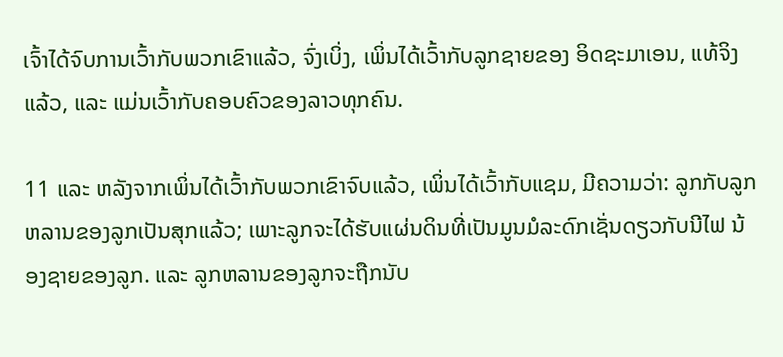ເຈົ້າໄດ້ຈົບການເວົ້າກັບພວກເຂົາແລ້ວ, ຈົ່ງເບິ່ງ, ເພິ່ນໄດ້ເວົ້າກັບລູກຊາຍຂອງ ອິດຊະມາເອນ, ແທ້ຈິງແລ້ວ, ແລະ ແມ່ນເວົ້າກັບຄອບຄົວຂອງລາວທຸກຄົນ.

11 ແລະ ຫລັງຈາກເພິ່ນໄດ້ເວົ້າກັບພວກເຂົາຈົບແລ້ວ, ເພິ່ນໄດ້ເວົ້າກັບແຊມ, ມີຄວາມວ່າ: ລູກກັບລູກຫລານຂອງລູກເປັນສຸກແລ້ວ; ເພາະລູກຈະໄດ້ຮັບແຜ່ນດິນທີ່ເປັນມູນມໍລະດົກເຊັ່ນດຽວກັບນີໄຟ ນ້ອງຊາຍຂອງລູກ. ແລະ ລູກຫລານຂອງລູກຈະຖືກນັບ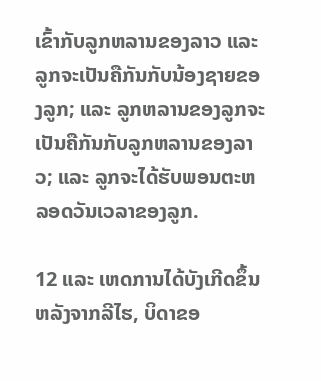ເຂົ້າກັບລູກຫລານຂອງລາວ ແລະ ລູກຈະເປັນຄືກັນກັບນ້ອງຊາຍຂອງລູກ; ແລະ ລູກຫລານຂອງລູກຈະເປັນຄືກັນກັບລູກຫລານຂອງລາວ; ແລະ ລູກຈະໄດ້ຮັບພອນຕະຫລອດວັນເວລາຂອງລູກ.

12 ແລະ ເຫດການໄດ້ບັງເກີດຂຶ້ນ ຫລັງຈາກລີໄຮ, ບິດາຂອ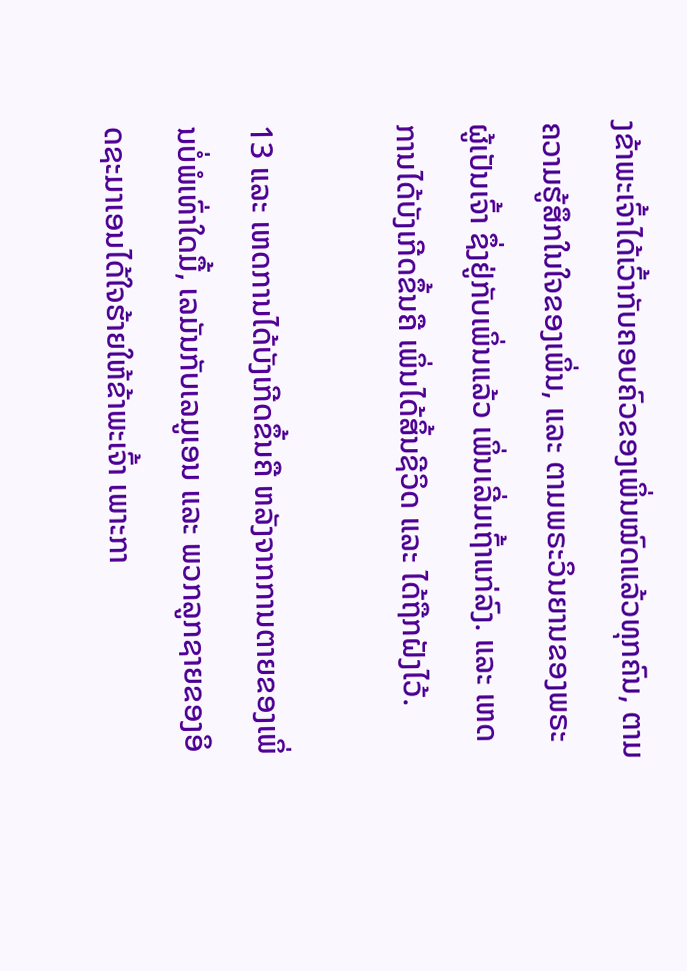ງຂ້າພະເຈົ້າໄດ້ເວົ້າກັບຄອບຄົວຂອງເພິ່ນໝົດແລ້ວທຸກຄົນ, ຕາມຄວາມຮູ້ສຶກໃນໃຈຂອງເພິ່ນ, ແລະ ຕາມພຣະວິນຍານຂອງພຣະຜູ້ເປັນເຈົ້າ ຊຶ່ງຢູ່ກັບເພິ່ນແລ້ວ ເພິ່ນເລີ່ມເຖົ້າແກ່ລົງ. ແລະ ເຫດການໄດ້ບັງເກີດຂຶ້ນຄື ເພິ່ນໄດ້ສິ້ນຊີວິດ ແລະ ໄດ້ຖືກຝັງໄວ້.

13 ແລະ ເຫດການໄດ້ບັງເກີດຂຶ້ນຄື ຫລັງຈາກການຕາຍຂອງເພິ່ນບໍ່ພໍເທົ່າໃດມື້, ເລມັນກັບເລມູເອນ ແລະ ພວກລູກຊາຍຂອງອິດຊະມາເອນໄດ້ໃຈຮ້າຍໃຫ້ຂ້າພະເຈົ້າ ເພາະກາ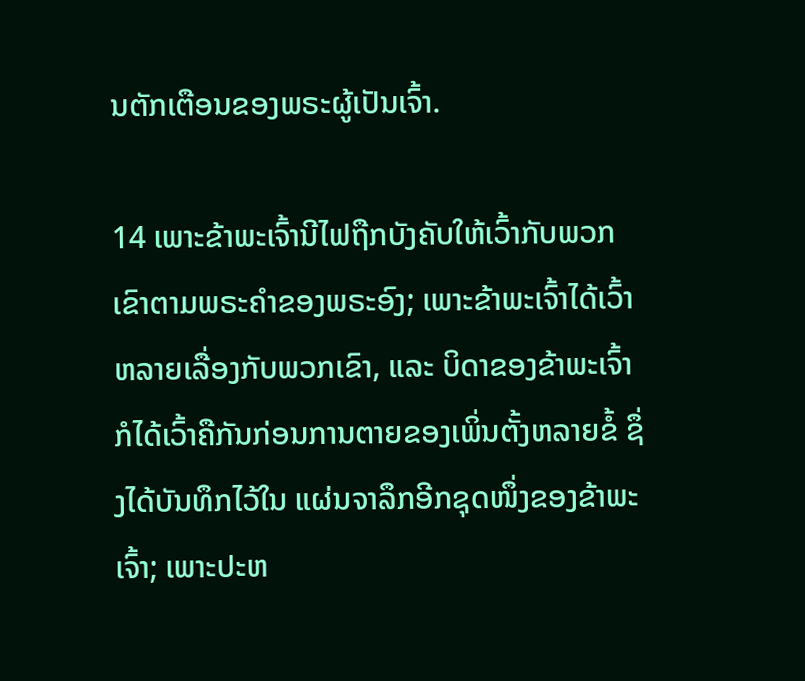ນຕັກເຕືອນຂອງພຣະຜູ້ເປັນເຈົ້າ.

14 ເພາະຂ້າພະເຈົ້ານີໄຟຖືກບັງຄັບໃຫ້ເວົ້າກັບພວກເຂົາຕາມພຣະຄຳຂອງພຣະອົງ; ເພາະຂ້າພະເຈົ້າໄດ້ເວົ້າຫລາຍເລື່ອງກັບພວກເຂົາ, ແລະ ບິດາຂອງຂ້າພະເຈົ້າກໍໄດ້ເວົ້າຄືກັນກ່ອນການຕາຍຂອງເພິ່ນຕັ້ງຫລາຍຂໍ້ ຊຶ່ງໄດ້ບັນທຶກໄວ້ໃນ ແຜ່ນຈາລຶກອີກຊຸດໜຶ່ງຂອງຂ້າພະເຈົ້າ; ເພາະປະຫ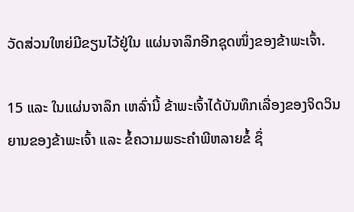ວັດສ່ວນໃຫຍ່ມີຂຽນໄວ້ຢູ່ໃນ ແຜ່ນຈາລຶກອີກຊຸດໜຶ່ງຂອງຂ້າພະເຈົ້າ.

15 ແລະ ໃນແຜ່ນຈາລຶກ ເຫລົ່ານີ້ ຂ້າພະເຈົ້າໄດ້ບັນທຶກເລື່ອງຂອງຈິດວິນຍານຂອງຂ້າພະເຈົ້າ ແລະ ຂໍ້ຄວາມພຣະຄຳພີຫລາຍຂໍ້ ຊຶ່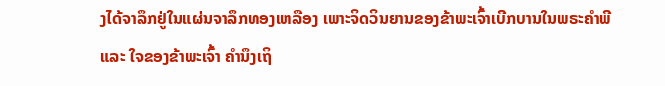ງໄດ້ຈາລຶກຢູ່ໃນແຜ່ນຈາລຶກທອງເຫລືອງ ເພາະຈິດວິນຍານຂອງຂ້າພະເຈົ້າເບີກບານໃນພຣະຄຳພີ ແລະ ໃຈຂອງຂ້າພະເຈົ້າ ຄຳນຶງເຖິ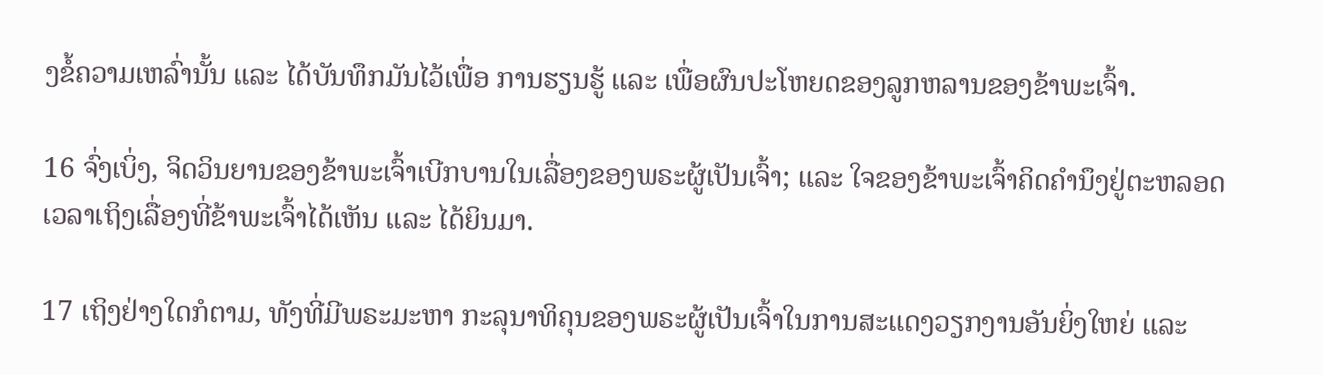ງຂໍ້ຄວາມເຫລົ່ານັ້ນ ແລະ ໄດ້ບັນທຶກມັນໄວ້ເພື່ອ ການຮຽນຮູ້ ແລະ ເພື່ອຜົນປະໂຫຍດຂອງລູກຫລານຂອງຂ້າພະເຈົ້າ.

16 ຈົ່ງເບິ່ງ, ຈິດວິນຍານຂອງຂ້າພະເຈົ້າເບີກບານໃນເລື່ອງຂອງພຣະຜູ້ເປັນເຈົ້າ; ແລະ ໃຈຂອງຂ້າພະເຈົ້າຄິດຄຳນຶງຢູ່ຕະຫລອດເວລາເຖິງເລື່ອງທີ່ຂ້າພະເຈົ້າໄດ້ເຫັນ ແລະ ໄດ້ຍິນມາ.

17 ເຖິງຢ່າງໃດກໍຕາມ, ທັງທີ່ມີພຣະມະຫາ ກະລຸນາທິຄຸນຂອງພຣະຜູ້ເປັນເຈົ້າໃນການສະແດງວຽກງານອັນຍິ່ງໃຫຍ່ ແລະ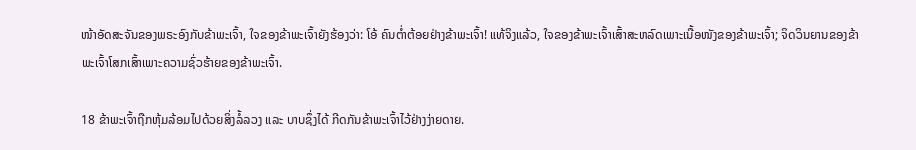ໜ້າອັດສະຈັນຂອງພຣະອົງກັບຂ້າພະເຈົ້າ, ໃຈຂອງຂ້າພະເຈົ້າຍັງຮ້ອງວ່າ: ໂອ້ ຄົນຕ່ຳຕ້ອຍຢ່າງຂ້າພະເຈົ້າ! ແທ້ຈິງແລ້ວ, ໃຈຂອງຂ້າພະເຈົ້າເສົ້າສະຫລົດເພາະເນື້ອໜັງຂອງຂ້າພະເຈົ້າ; ຈິດວິນຍານຂອງຂ້າພະເຈົ້າໂສກເສົ້າເພາະຄວາມຊົ່ວຮ້າຍຂອງຂ້າພະເຈົ້າ.

18 ຂ້າພະເຈົ້າຖືກຫຸ້ມລ້ອມໄປດ້ວຍສິ່ງລໍ້ລວງ ແລະ ບາບຊຶ່ງໄດ້ ກີດກັນຂ້າພະເຈົ້າໄວ້ຢ່າງງ່າຍດາຍ.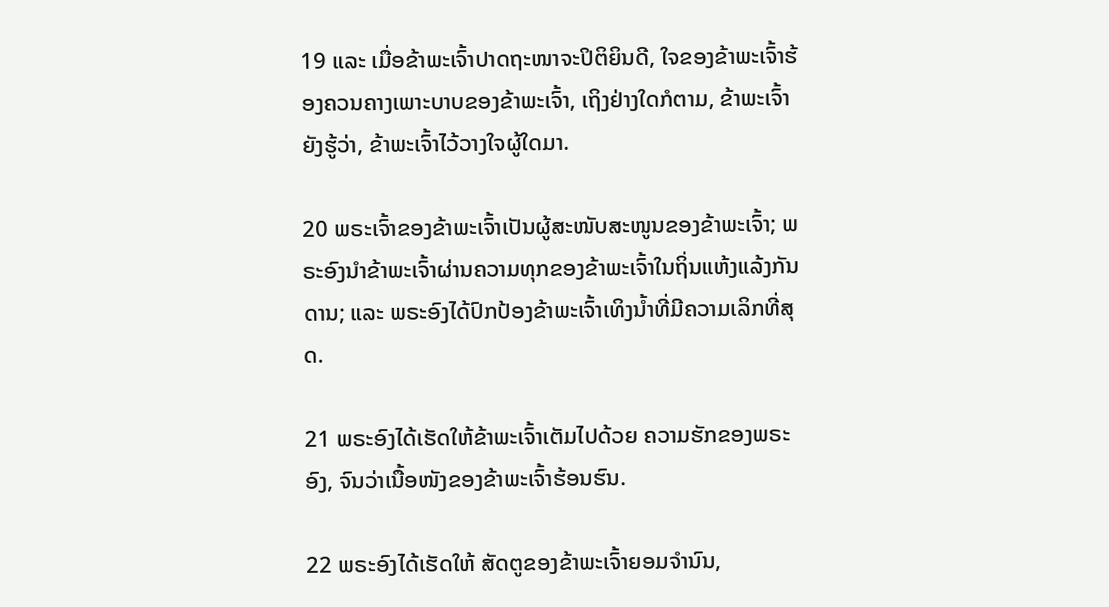19 ແລະ ເມື່ອຂ້າພະເຈົ້າປາດຖະໜາຈະປິຕິຍິນດີ, ໃຈຂອງຂ້າພະເຈົ້າຮ້ອງຄວນຄາງເພາະບາບຂອງຂ້າພະເຈົ້າ, ເຖິງຢ່າງໃດກໍຕາມ, ຂ້າພະເຈົ້າຍັງຮູ້ວ່າ, ຂ້າພະເຈົ້າໄວ້ວາງໃຈຜູ້ໃດມາ.

20 ພຣະເຈົ້າຂອງຂ້າພະເຈົ້າເປັນຜູ້ສະໜັບສະໜູນຂອງຂ້າພະເຈົ້າ; ພຣະອົງນຳຂ້າພະເຈົ້າຜ່ານຄວາມທຸກຂອງຂ້າພະເຈົ້າໃນຖິ່ນແຫ້ງແລ້ງກັນດານ; ແລະ ພຣະອົງໄດ້ປົກປ້ອງຂ້າພະເຈົ້າເທິງນ້ຳທີ່ມີຄວາມເລິກທີ່ສຸດ.

21 ພຣະອົງໄດ້ເຮັດໃຫ້ຂ້າພະເຈົ້າເຕັມໄປດ້ວຍ ຄວາມຮັກຂອງພຣະອົງ, ຈົນວ່າເນື້ອໜັງຂອງຂ້າພະເຈົ້າຮ້ອນຮົນ.

22 ພຣະອົງໄດ້ເຮັດໃຫ້ ສັດຕູຂອງຂ້າພະເຈົ້າຍອມຈຳນົນ,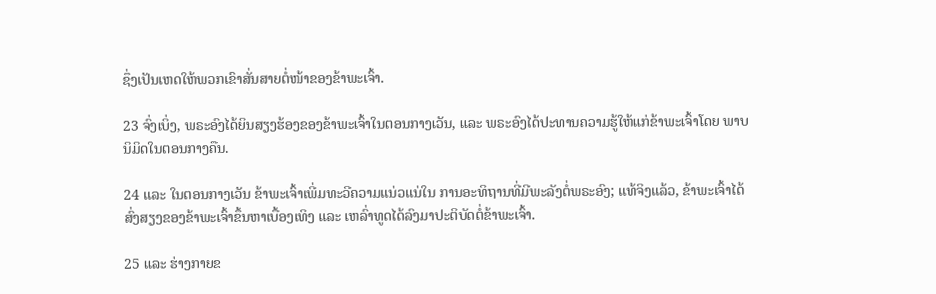ຊຶ່ງເປັນເຫດໃຫ້ພວກເຂົາສັ່ນສາຍຕໍ່ໜ້າຂອງຂ້າພະເຈົ້າ.

23 ຈົ່ງເບິ່ງ, ພຣະອົງໄດ້ຍິນສຽງຮ້ອງຂອງຂ້າພະເຈົ້າໃນຕອນກາງເວັນ, ແລະ ພຣະອົງໄດ້ປະທານຄວາມຮູ້ໃຫ້ແກ່ຂ້າພະເຈົ້າໂດຍ ພາບນິມິດໃນຕອນກາງຄືນ.

24 ແລະ ໃນຕອນກາງເວັນ ຂ້າພະເຈົ້າເພີ່ມທະວີຄວາມແນ່ວແນ່ໃນ ການອະທິຖານທີ່ມີພະລັງຕໍ່ພຣະອົງ; ແທ້ຈິງແລ້ວ, ຂ້າພະເຈົ້າໄດ້ສົ່ງສຽງຂອງຂ້າພະເຈົ້າຂຶ້ນຫາເບື້ອງເທິງ ແລະ ເຫລົ່າທູດໄດ້ລົງມາປະຕິບັດຕໍ່ຂ້າພະເຈົ້າ.

25 ແລະ ຮ່າງກາຍຂ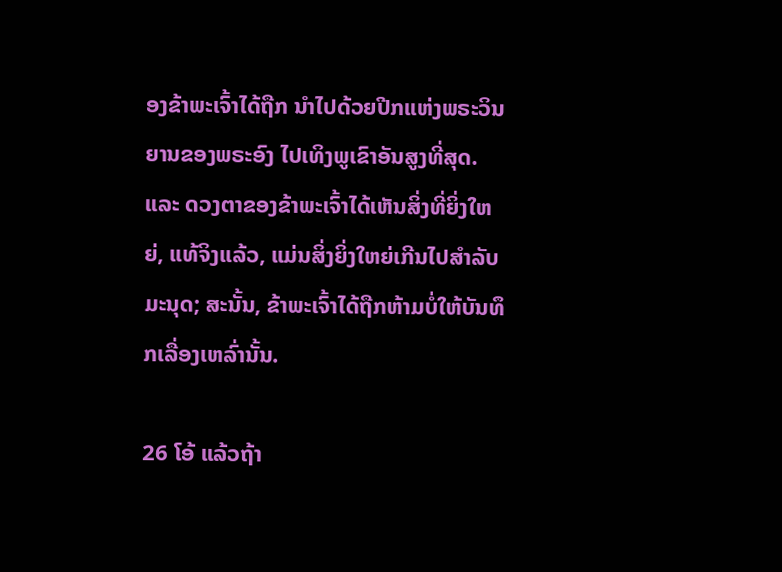ອງຂ້າພະເຈົ້າໄດ້ຖືກ ນຳໄປດ້ວຍປີກແຫ່ງພຣະວິນຍານຂອງພຣະອົງ ໄປເທິງພູເຂົາອັນສູງທີ່ສຸດ. ແລະ ດວງຕາຂອງຂ້າພະເຈົ້າໄດ້ເຫັນສິ່ງທີ່ຍິ່ງໃຫຍ່, ແທ້ຈິງແລ້ວ, ແມ່ນສິ່ງຍິ່ງໃຫຍ່ເກີນໄປສຳລັບມະນຸດ; ສະນັ້ນ, ຂ້າພະເຈົ້າໄດ້ຖືກຫ້າມບໍ່ໃຫ້ບັນທຶກເລື່ອງເຫລົ່ານັ້ນ.

26 ໂອ້ ແລ້ວຖ້າ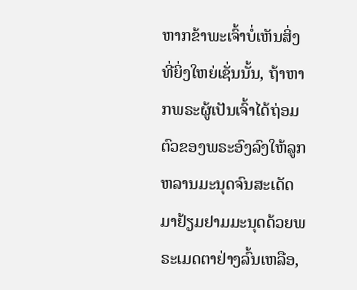ຫາກຂ້າພະເຈົ້າບໍ່ເຫັນສິ່ງທີ່ຍິ່ງໃຫຍ່ເຊັ່ນນັ້ນ, ຖ້າຫາກພຣະຜູ້ເປັນເຈົ້າໄດ້ຖ່ອມຕົວຂອງພຣະອົງລົງໃຫ້ລູກຫລານມະນຸດຈົນສະເດັດມາຢ້ຽມຢາມມະນຸດດ້ວຍພຣະເມດຕາຢ່າງລົ້ນເຫລືອ,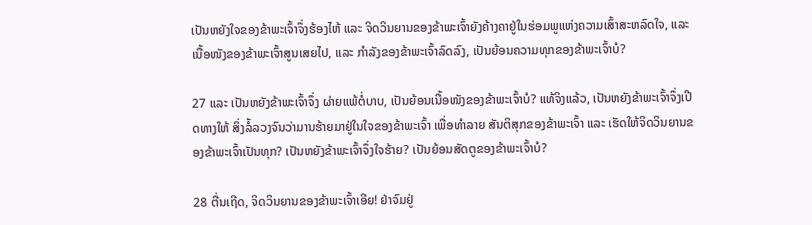ເປັນຫຍັງໃຈຂອງຂ້າພະເຈົ້າຈຶ່ງຮ້ອງໄຫ້ ແລະ ຈິດວິນຍານຂອງຂ້າພະເຈົ້າຍັງຄ້າງຄາຢູ່ໃນຮ່ອມພູແຫ່ງຄວາມເສົ້າສະຫລົດໃຈ, ແລະ ເນື້ອໜັງຂອງຂ້າພະເຈົ້າສູນເສຍໄປ, ແລະ ກຳລັງຂອງຂ້າພະເຈົ້າລົດລົງ, ເປັນຍ້ອນຄວາມທຸກຂອງຂ້າພະເຈົ້າບໍ?

27 ແລະ ເປັນຫຍັງຂ້າພະເຈົ້າຈຶ່ງ ຜ່າຍແພ້ຕໍ່ບາບ, ເປັນຍ້ອນເນື້ອໜັງຂອງຂ້າພະເຈົ້າບໍ? ແທ້ຈິງແລ້ວ, ເປັນຫຍັງຂ້າພະເຈົ້າຈຶ່ງເປີດທາງໃຫ້ ສິ່ງລໍ້ລວງຈົນວ່າມານຮ້າຍມາຢູ່ໃນໃຈຂອງຂ້າພະເຈົ້າ ເພື່ອທຳລາຍ ສັນຕິສຸກຂອງຂ້າພະເຈົ້າ ແລະ ເຮັດໃຫ້ຈິດວິນຍານຂອງຂ້າພະເຈົ້າເປັນທຸກ? ເປັນຫຍັງຂ້າພະເຈົ້າຈຶ່ງໃຈຮ້າຍ? ເປັນຍ້ອນສັດຕູຂອງຂ້າພະເຈົ້າບໍ?

28 ຕື່ນເຖີດ, ຈິດວິນຍານຂອງຂ້າພະເຈົ້າເອີຍ! ຢ່າຈົມຢູ່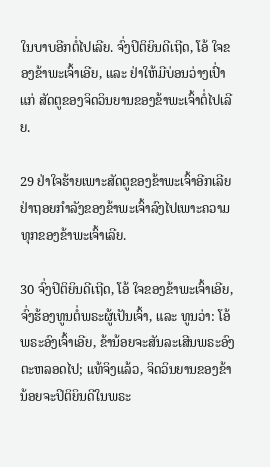ໃນບາບອີກຕໍ່ໄປເລີຍ. ຈົ່ງປິຕິຍິນດີເຖີດ, ໂອ້ ໃຈຂອງຂ້າພະເຈົ້າເອີຍ, ແລະ ຢ່າໃຫ້ມີບ່ອນວ່າງເປົ່າແກ່ ສັດຕູຂອງຈິດວິນຍານຂອງຂ້າພະເຈົ້າຕໍ່ໄປເລີຍ.

29 ຢ່າໃຈຮ້າຍເພາະສັດຕູຂອງຂ້າພະເຈົ້າອີກເລີຍ ຢ່າຖອຍກຳລັງຂອງຂ້າພະເຈົ້າລົງໄປເພາະຄວາມທຸກຂອງຂ້າພະເຈົ້າເລີຍ.

30 ຈົ່ງປິຕິຍິນດີເຖີດ, ໂອ້ ໃຈຂອງຂ້າພະເຈົ້າເອີຍ, ຈົ່ງຮ້ອງທູນຕໍ່ພຣະຜູ້ເປັນເຈົ້າ, ແລະ ທູນວ່າ: ໂອ້ ພຣະອົງເຈົ້າເອີຍ, ຂ້ານ້ອຍຈະສັນລະເສີນພຣະອົງຕະຫລອດໄປ; ແທ້ຈິງແລ້ວ, ຈິດວິນຍານຂອງຂ້ານ້ອຍຈະປິຕິຍິນດີໃນພຣະ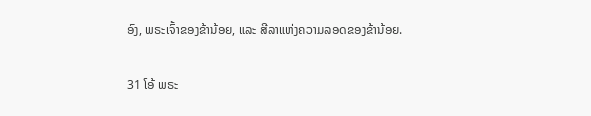ອົງ, ພຣະເຈົ້າຂອງຂ້ານ້ອຍ, ແລະ ສີລາແຫ່ງຄວາມລອດຂອງຂ້ານ້ອຍ.

31 ໂອ້ ພຣະ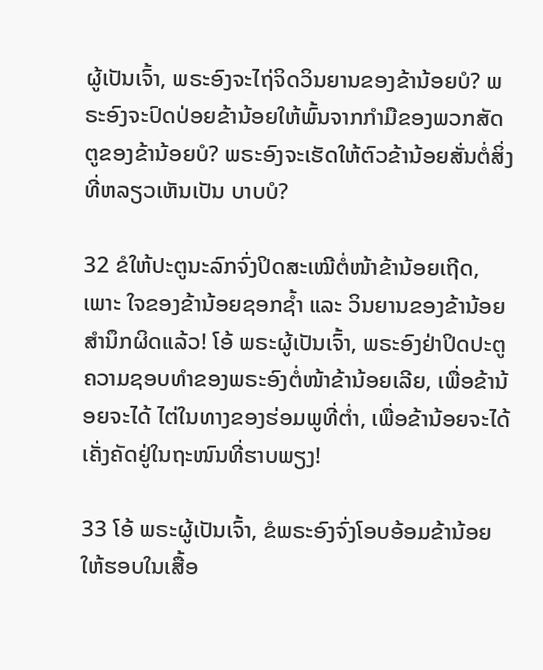ຜູ້ເປັນເຈົ້າ, ພຣະອົງຈະໄຖ່ຈິດວິນຍານຂອງຂ້ານ້ອຍບໍ? ພຣະອົງຈະປົດປ່ອຍຂ້ານ້ອຍໃຫ້ພົ້ນຈາກກຳມືຂອງພວກສັດຕູຂອງຂ້ານ້ອຍບໍ? ພຣະອົງຈະເຮັດໃຫ້ຕົວຂ້ານ້ອຍສັ່ນຕໍ່ສິ່ງທີ່ຫລຽວເຫັນເປັນ ບາບບໍ?

32 ຂໍໃຫ້ປະຕູນະລົກຈົ່ງປິດສະເໝີຕໍ່ໜ້າຂ້ານ້ອຍເຖີດ, ເພາະ ໃຈຂອງຂ້ານ້ອຍຊອກຊ້ຳ ແລະ ວິນຍານຂອງຂ້ານ້ອຍສຳນຶກຜິດແລ້ວ! ໂອ້ ພຣະຜູ້ເປັນເຈົ້າ, ພຣະອົງຢ່າປິດປະຕູຄວາມຊອບທຳຂອງພຣະອົງຕໍ່ໜ້າຂ້ານ້ອຍເລີຍ, ເພື່ອຂ້ານ້ອຍຈະໄດ້ ໄຕ່ໃນທາງຂອງຮ່ອມພູທີ່ຕ່ຳ, ເພື່ອຂ້ານ້ອຍຈະໄດ້ເຄັ່ງຄັດຢູ່ໃນຖະໜົນທີ່ຮາບພຽງ!

33 ໂອ້ ພຣະຜູ້ເປັນເຈົ້າ, ຂໍພຣະອົງຈົ່ງໂອບອ້ອມຂ້ານ້ອຍໃຫ້ຮອບໃນເສື້ອ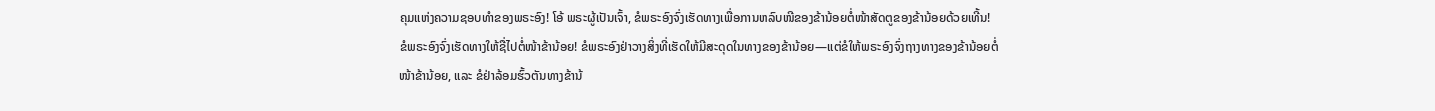ຄຸມແຫ່ງຄວາມຊອບທຳຂອງພຣະອົງ! ໂອ້ ພຣະຜູ້ເປັນເຈົ້າ, ຂໍພຣະອົງຈົ່ງເຮັດທາງເພື່ອການຫລົບໜີຂອງຂ້ານ້ອຍຕໍ່ໜ້າສັດຕູຂອງຂ້ານ້ອຍດ້ວຍເທີ້ນ! ຂໍພຣະອົງຈົ່ງເຮັດທາງໃຫ້ຊື່ໄປຕໍ່ໜ້າຂ້ານ້ອຍ! ຂໍພຣະອົງຢ່າວາງສິ່ງທີ່ເຮັດໃຫ້ມີສະດຸດໃນທາງຂອງຂ້ານ້ອຍ—ແຕ່ຂໍໃຫ້ພຣະອົງຈົ່ງຖາງທາງຂອງຂ້ານ້ອຍຕໍ່ໜ້າຂ້ານ້ອຍ, ແລະ ຂໍຢ່າລ້ອມຮົ້ວຕັນທາງຂ້ານ້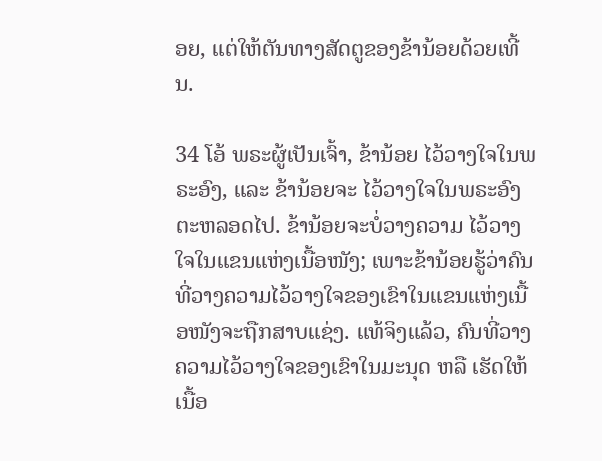ອຍ, ແຕ່ໃຫ້ຕັນທາງສັດຕູຂອງຂ້ານ້ອຍດ້ວຍເທີ້ນ.

34 ໂອ້ ພຣະຜູ້ເປັນເຈົ້າ, ຂ້ານ້ອຍ ໄວ້ວາງໃຈໃນພຣະອົງ, ແລະ ຂ້ານ້ອຍຈະ ໄວ້ວາງໃຈໃນພຣະອົງຕະຫລອດໄປ. ຂ້ານ້ອຍຈະບໍ່ວາງຄວາມ ໄວ້ວາງໃຈໃນແຂນແຫ່ງເນື້ອໜັງ; ເພາະຂ້ານ້ອຍຮູ້ວ່າຄົນທີ່ວາງຄວາມໄວ້ວາງໃຈຂອງເຂົາໃນແຂນແຫ່ງເນື້ອໜັງຈະຖືກສາບແຊ່ງ. ແທ້ຈິງແລ້ວ, ຄົນທີ່ວາງຄວາມໄວ້ວາງໃຈຂອງເຂົາໃນມະນຸດ ຫລື ເຮັດໃຫ້ເນື້ອ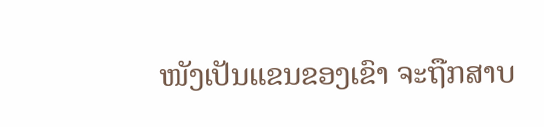ໜັງເປັນແຂນຂອງເຂົາ ຈະຖືກສາບ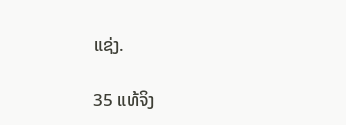ແຊ່ງ.

35 ແທ້ຈິງ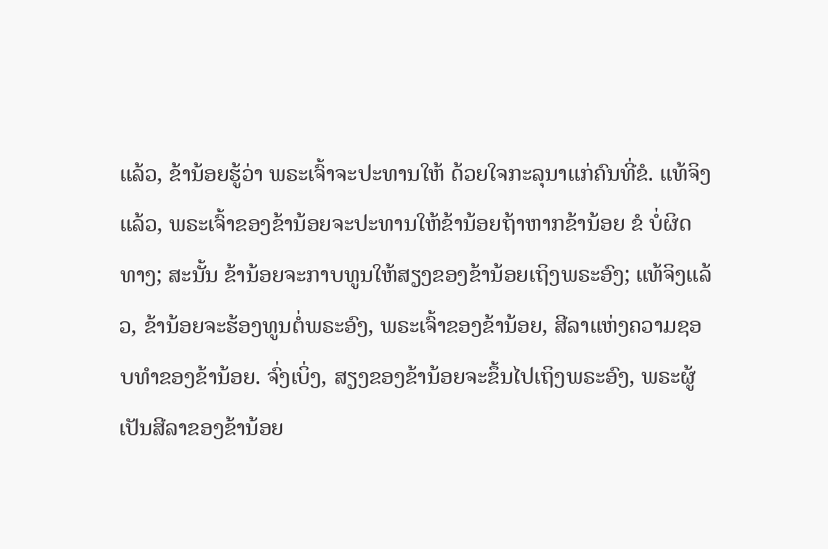ແລ້ວ, ຂ້ານ້ອຍຮູ້ວ່າ ພຣະເຈົ້າຈະປະທານໃຫ້ ດ້ວຍໃຈກະລຸນາແກ່ຄົນທີ່ຂໍ. ແທ້ຈິງແລ້ວ, ພຣະເຈົ້າຂອງຂ້ານ້ອຍຈະປະທານໃຫ້ຂ້ານ້ອຍຖ້າຫາກຂ້ານ້ອຍ ຂໍ ບໍ່ຜິດທາງ; ສະນັ້ນ ຂ້ານ້ອຍຈະກາບທູນໃຫ້ສຽງຂອງຂ້ານ້ອຍເຖິງພຣະອົງ; ແທ້ຈິງແລ້ວ, ຂ້ານ້ອຍຈະຮ້ອງທູນຕໍ່ພຣະອົງ, ພຣະເຈົ້າຂອງຂ້ານ້ອຍ, ສີລາແຫ່ງຄວາມຊອບທຳຂອງຂ້ານ້ອຍ. ຈົ່ງເບິ່ງ, ສຽງຂອງຂ້ານ້ອຍຈະຂຶ້ນໄປເຖິງພຣະອົງ, ພຣະຜູ້ເປັນສີລາຂອງຂ້ານ້ອຍ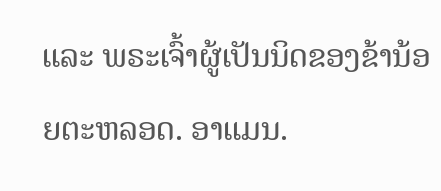ແລະ ພຣະເຈົ້າຜູ້ເປັນນິດຂອງຂ້ານ້ອຍຕະຫລອດ. ອາແມນ.